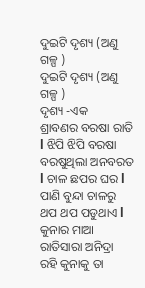ଦୁଇଟି ଦୃଶ୍ୟ (ଅଣୁ ଗଳ୍ପ )
ଦୁଇଟି ଦୃଶ୍ୟ (ଅଣୁ ଗଳ୍ପ )
ଦୃଶ୍ୟ -ଏକ
ଶ୍ରାବଣର ବରଷା ରାତି l ଝିପି ଝିପି ବରଷା ବରଷୁଥିଲା ଅନବରତ l ଚାଳ ଛପର ଘର l ପାଣି ବୁନ୍ଦା ଚାଳରୁ ଥପ ଥପ ପଡୁଥାଏ l କୁନାର ମାଆ ରାତିସାରା ଅନିଦ୍ରା ରହି କୁନାକୁ ତା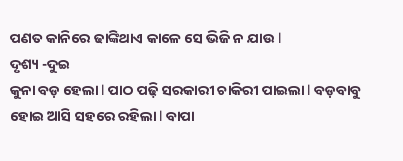ପଣତ କାନିରେ ଢାଙ୍କିଥାଏ କାଳେ ସେ ଭିଜି ନ ଯାଉ l
ଦୃଶ୍ୟ -ଦୁଇ
କୁନା ବଡ଼ ହେଲା l ପାଠ ପଢ଼ି ସରକାରୀ ଚାକିରୀ ପାଇଲା l ବଡ଼ବାବୁ ହୋଇ ଆସି ସହରେ ରହିଲା l ବାପା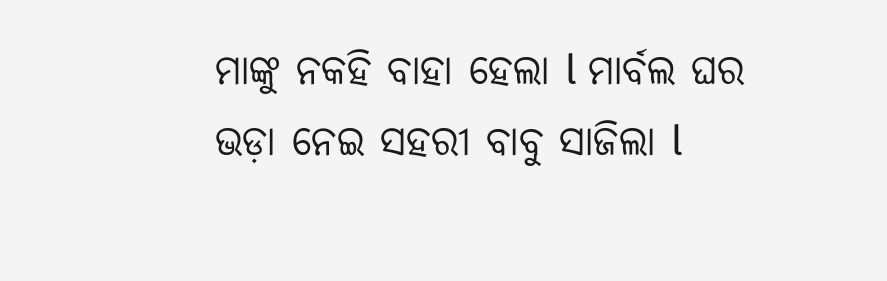ମାଙ୍କୁ ନକହି ବାହା ହେଲା l ମାର୍ବଲ ଘର ଭଡ଼ା ନେଇ ସହରୀ ବାବୁ ସାଜିଲା l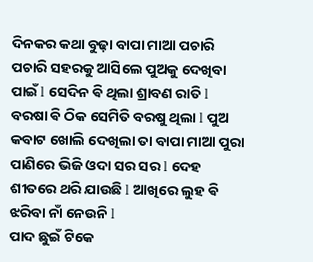ଦିନକର କଥା ବୁଢ଼ା ବାପା ମାଆ ପଚାରି ପଚାରି ସହରକୁ ଆସିଲେ ପୁଅକୁ ଦେଖିବା ପାଇଁ l ସେଦିନ ଵି ଥିଲା ଶ୍ରାବଣ ରାତି l ବରଷା ଵି ଠିକ ସେମିତି ବରଷୁ ଥିଲା l ପୁଅ କବାଟ ଖୋଲି ଦେଖିଲା ତା ବାପା ମାଆ ପୁରା ପାଣିରେ ଭିଜି ଓଦା ସର ସର l ଦେହ ଶୀତରେ ଥରି ଯାଉଛି l ଆଖିରେ ଲୁହ ଵି ଝରିବା ନାଁ ନେଉନି l
ପାଦ ଛୁଇଁ ଟିକେ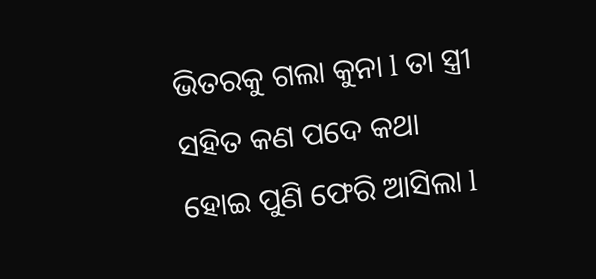ଭିତରକୁ ଗଲା କୁନା l ତା ସ୍ତ୍ରୀ ସହିତ କଣ ପଦେ କଥା ହୋଇ ପୁଣି ଫେରି ଆସିଲା l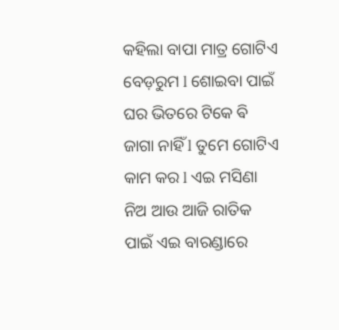କହିଲା ବାପା ମାତ୍ର ଗୋଟିଏ ବେଡ଼ରୁମ l ଶୋଇବା ପାଇଁ ଘର ଭିତରେ ଟିକେ ଵି ଜାଗା ନାହିଁ l ତୁମେ ଗୋଟିଏ କାମ କର l ଏଇ ମସିଣା ନିଅ ଆଉ ଆଜି ରାତିକ ପାଇଁ ଏଇ ବାରଣ୍ଡାରେ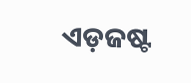ଏଡ଼ଜଷ୍ଟ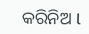କରିନିଅ l